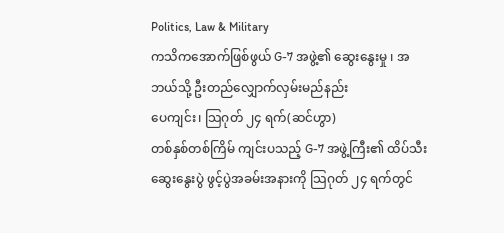Politics, Law & Military
ကသိကအောက်ဖြစ်ဖွယ် G-7 အဖွဲ့၏ ဆွေးနွေးမှု ၊ အဘယ်သို့ ဦးတည်လျှောက်လှမ်းမည်နည်း
ပေကျင်း၊ သြဂုတ် ၂၄ ရက်(ဆင်ဟွာ)
တစ်နှစ်တစ်ကြိမ် ကျင်းပသည့် G-7 အဖွဲ့ကြီး၏ ထိပ်သီးဆွေးနွေးပွဲ ဖွင့်ပွဲအခမ်းအနားကို သြဂုတ် ၂၄ ရက်တွင်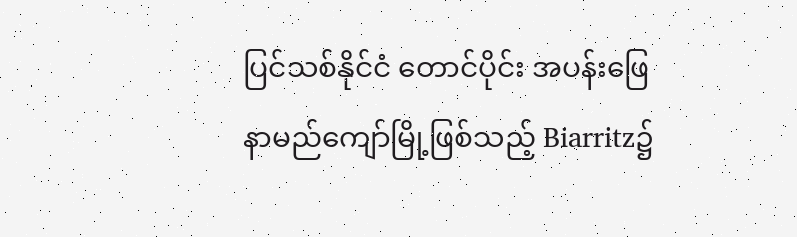ပြင်သစ်နိုင်ငံ တောင်ပိုင်း အပန်းဖြေနာမည်ကျော်မြို့ဖြစ်သည့် Biarritz၌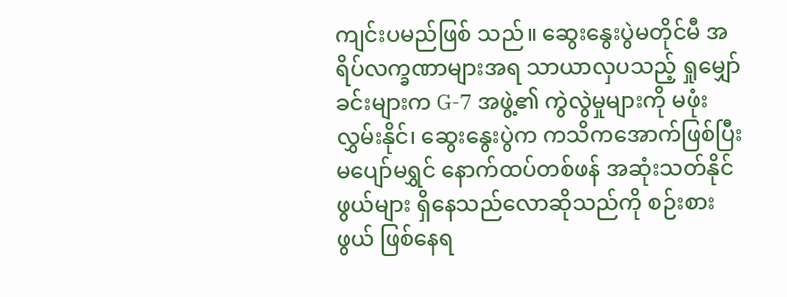ကျင်းပမည်ဖြစ် သည်။ ဆွေးနွေးပွဲမတိုင်မီ အရိပ်လက္ခဏာများအရ သာယာလှပသည့် ရှုမျှော်ခင်းများက G-7 အဖွဲ့၏ ကွဲလွဲမှုများကို မဖုံးလွှမ်းနိုင်၊ ဆွေးနွေးပွဲက ကသိကအောက်ဖြစ်ပြီး မပျော်မရွှင် နောက်ထပ်တစ်ဖန် အဆုံးသတ်နိုင်ဖွယ်များ ရှိနေသည်လောဆိုသည်ကို စဉ်းစားဖွယ် ဖြစ်နေရ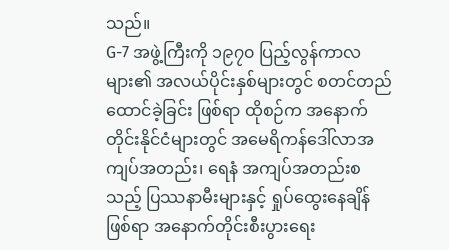သည်။
G-7 အဖွဲ့ကြီးကို ၁၉၇၀ ပြည့်လွန်ကာလများ၏ အလယ်ပိုင်းနှစ်များတွင် စတင်တည်ထောင်ခဲ့ခြင်း ဖြစ်ရာ ထိုစဉ်က အနောက်တိုင်းနိုင်ငံများတွင် အမေရိကန်ဒေါ်လာအကျပ်အတည်း၊ ရေနံ အကျပ်အတည်းစသည့် ပြဿနာမီးများနှင့် ရှုပ်ထွေးနေချိန်ဖြစ်ရာ အနောက်တိုင်းစီးပွားရေး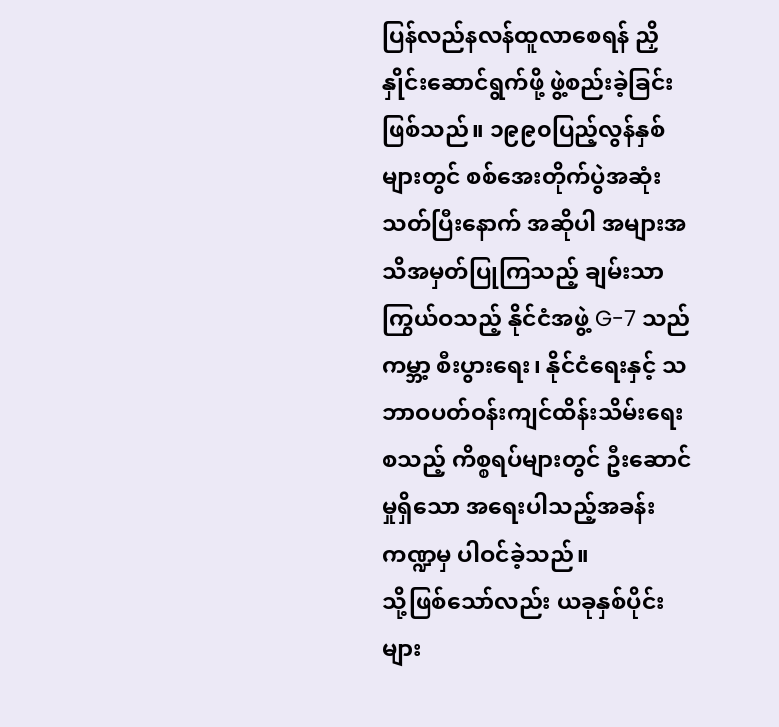ပြန်လည်နလန်ထူလာစေရန် ညှိနှိုင်းဆောင်ရွက်ဖို့ ဖွဲ့စည်းခဲ့ခြင်းဖြစ်သည်။ ၁၉၉၀ပြည့်လွန်နှစ်များတွင် စစ်အေးတိုက်ပွဲအဆုံးသတ်ပြီးနောက် အဆိုပါ အများအသိအမှတ်ပြုကြသည့် ချမ်းသာကြွယ်ဝသည့် နိုင်ငံအဖွဲ့ G-7 သည် ကမ္ဘာ့ စီးပွားရေး၊ နိုင်ငံရေးနှင့် သဘာဝပတ်ဝန်းကျင်ထိန်းသိမ်းရေးစသည့် ကိစ္စရပ်များတွင် ဦးဆောင်မှုရှိသော အရေးပါသည့်အခန်းကဏ္ဍမှ ပါဝင်ခဲ့သည်။
သို့ဖြစ်သော်လည်း ယခုနှစ်ပိုင်းများ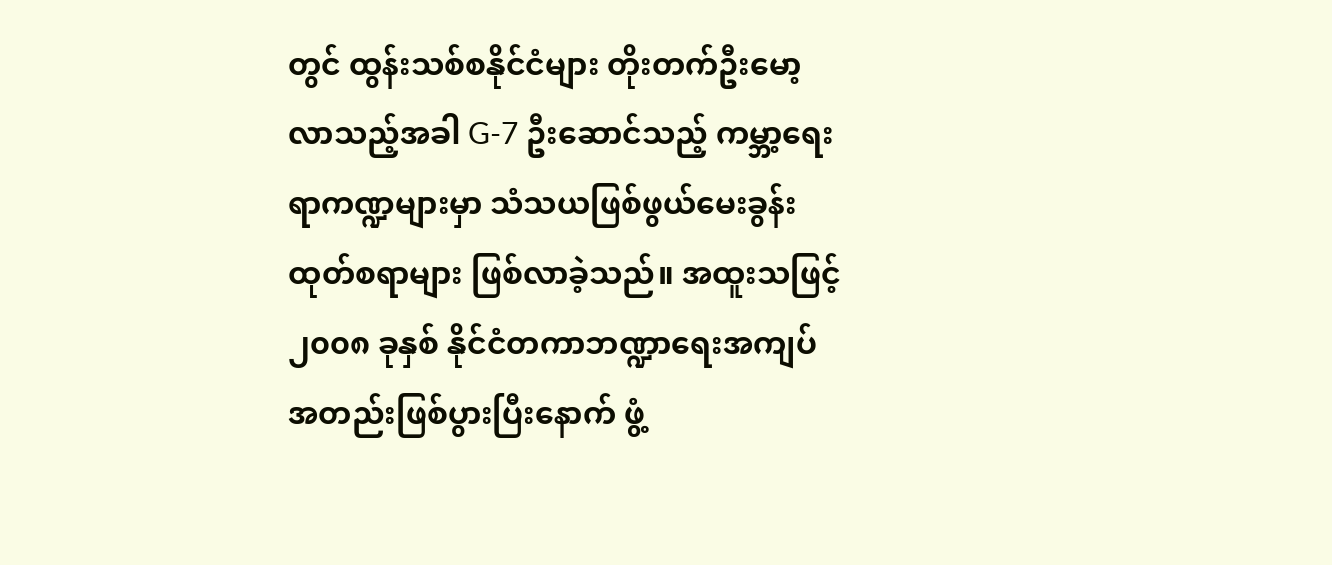တွင် ထွန်းသစ်စနိုင်ငံများ တိုးတက်ဦးမော့လာသည့်အခါ G-7 ဦးဆောင်သည့် ကမ္ဘာ့ရေးရာကဏ္ဍများမှာ သံသယဖြစ်ဖွယ်မေးခွန်းထုတ်စရာများ ဖြစ်လာခဲ့သည်။ အထူးသဖြင့် ၂၀၀၈ ခုနှစ် နိုင်ငံတကာဘဏ္ဍာရေးအကျပ်အတည်းဖြစ်ပွားပြီးနောက် ဖွံ့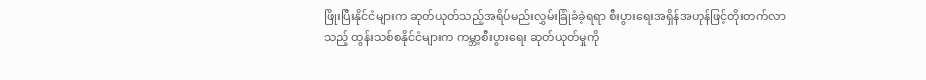ဖြိုးပြီးနိုင်ငံများက ဆုတ်ယုတ်သည့်အရိပ်မည်းလွှမ်းခြုံခံခဲ့ရရာ စီးပွားရေးအရှိန်အဟုန်ဖြင့်တိုးတက်လာသည့် ထွန်းသစ်စနိုင်ငံများက ကမ္ဘာ့စီးပွားရေး ဆုတ်ယုတ်မှုကို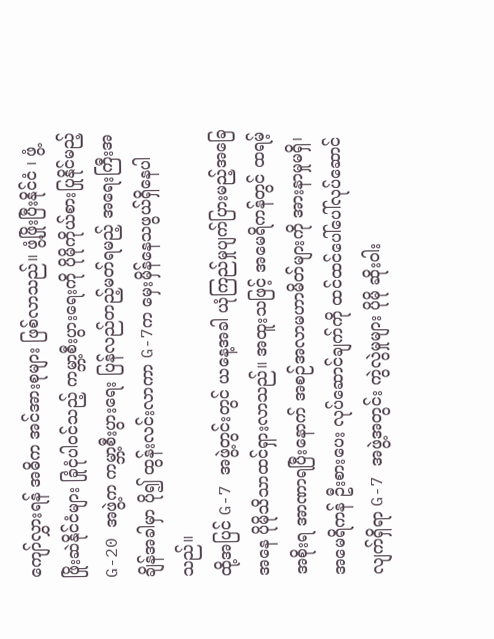ကျော်လွှားရန် အဓိက အင်အားစုများ ဖြစ်လာသည်။ ဖွံ့ဖြိုးပြီးနိုင်ငံ ၊ ဖွံ့ဖြိုးဆဲနိုင်ငံများ ခြုံငုံပါဝင်သည့် ကမ္ဘာ့စီးပွားရေးကို ပိုမိုကိုယ်စားပြုနိုင်မည့် G-20 အဖွဲ့က ကမ္ဘာ့စီးပွားရေး ပြန်လည်တည့်မတ်ရမည့် အရေးကြီးအချိန်အခါမှာ ပို၍ ထွန်းလင်းလာကာ G-7က မှေးမှိန်နေသဖွယ်ရှိနေပါသည်။
ထို့အပြင် G-7 အဖွဲ့တွင်းတွင် ယနေ့အခါ ယုံကြည်မှုပျက်ပြားမည့်အခြေအနေ ပိုမိုသိသာထင်ရှားလာသည်။ အထူးသဖြင့် အမေရိကန်တွင် ထရမ့်အစိုးရ အာဏာရပြီးနောက် အစဉ်အလာမဟာမိတ်များကို အားနာမှုမရှိ၊ အမေရိကန် ဦးစားပေး လုပ်ဆောင်ချက်ကို ထင်ထင်ပေါ်ပေါ်လုပ်ဆောင်လျက်ရှိရာ G-7 အဖွဲ့အတွင်း ကွဲလွဲမှုများ ပိုမို ဆိုးဝါး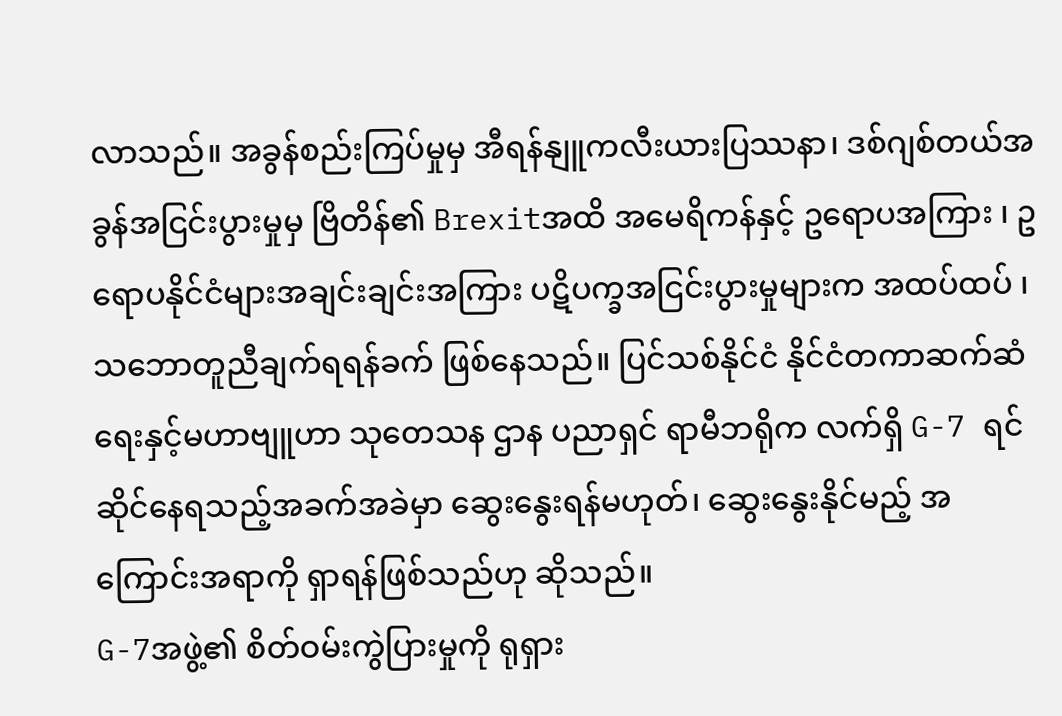လာသည်။ အခွန်စည်းကြပ်မှုမှ အီရန်နျူကလီးယားပြဿနာ၊ ဒစ်ဂျစ်တယ်အခွန်အငြင်းပွားမှုမှ ဗြိတိန်၏ Brexitအထိ အမေရိကန်နှင့် ဥရောပအကြား ၊ ဥရောပနိုင်ငံများအချင်းချင်းအကြား ပဋိပက္ခအငြင်းပွားမှုများက အထပ်ထပ် ၊သဘောတူညီချက်ရရန်ခက် ဖြစ်နေသည်။ ပြင်သစ်နိုင်ငံ နိုင်ငံတကာဆက်ဆံရေးနှင့်မဟာဗျူဟာ သုတေသန ဌာန ပညာရှင် ရာမီဘရိုက လက်ရှိ G-7 ရင်ဆိုင်နေရသည့်အခက်အခဲမှာ ဆွေးနွေးရန်မဟုတ်၊ ဆွေးနွေးနိုင်မည့် အကြောင်းအရာကို ရှာရန်ဖြစ်သည်ဟု ဆိုသည်။
G-7အဖွဲ့၏ စိတ်ဝမ်းကွဲပြားမှုကို ရုရှား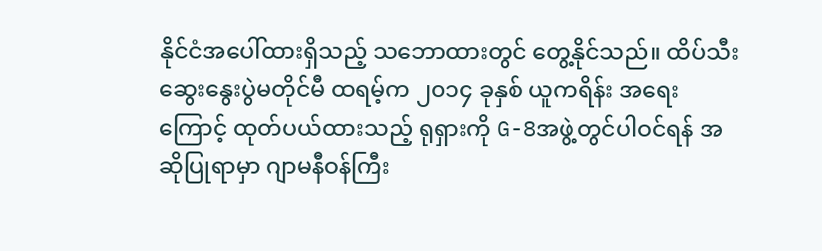နိုင်ငံအပေါ်ထားရှိသည့် သဘောထားတွင် တွေ့နိုင်သည်။ ထိပ်သီးဆွေးနွေးပွဲမတိုင်မီ ထရမ့်က ၂၀၁၄ ခုနှစ် ယူကရိန်း အရေးကြောင့် ထုတ်ပယ်ထားသည့် ရုရှားကို G-8အဖွဲ့တွင်ပါဝင်ရန် အဆိုပြုရာမှာ ဂျာမနီဝန်ကြီး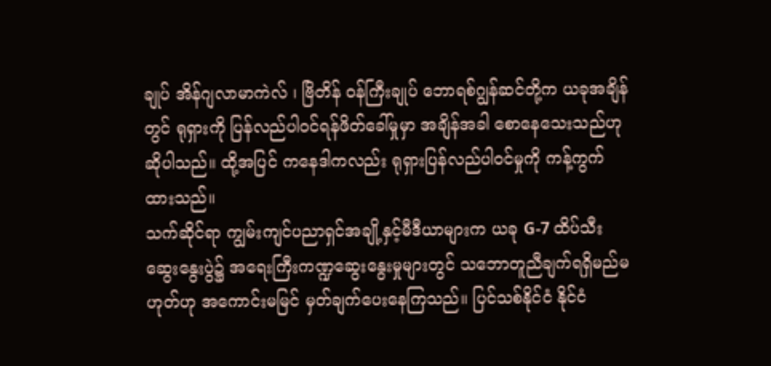ချုပ် အိန်ဂျလာမာကဲလ် ၊ ဗြိတိန် ဝန်ကြီးချုပ် ဘောရစ်ဂျွန်ဆင်တို့က ယခုအချိန်တွင် ရုရှားကို ပြန်လည်ပါဝင်ရန်ဖိတ်ခေါ်မှုမှာ အချိန်အခါ စောနေသေးသည်ဟု ဆိုပါသည်။ ထို့အပြင် ကနေဒါကလည်း ရုရှားပြန်လည်ပါဝင်မှုကို ကန့်ကွက်ထားသည်။
သက်ဆိုင်ရာ ကျွမ်းကျင်ပညာရှင်အချို့နှင့်မီဒီယာများက ယခု G-7 ထိပ်သီးဆွေးနွေးပွဲ၌ အရေးကြီးကဏ္ဍဆွေးနွေးမှုများတွင် သဘောတူညီချက်ရရှိမည်မဟုတ်ဟု အကောင်းမမြင် မှတ်ချက်ပေးနေကြသည်။ ပြင်သစ်နိုင်ငံ နိုင်ငံ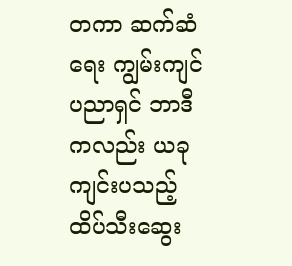တကာ ဆက်ဆံရေး ကျွမ်းကျင်ပညာရှင် ဘာဒီကလည်း ယခုကျင်းပသည့် ထိပ်သီးဆွေး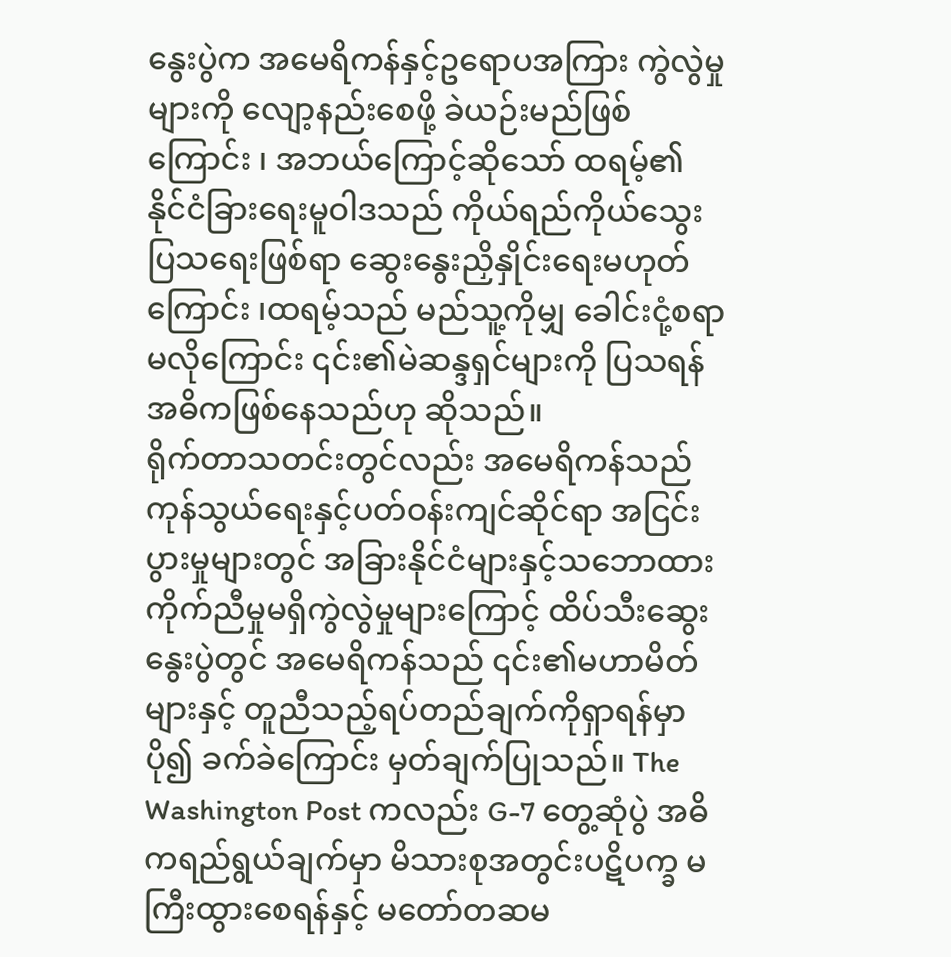နွေးပွဲက အမေရိကန်နှင့်ဥရောပအကြား ကွဲလွဲမှုများကို လျော့နည်းစေဖို့ ခဲယဉ်းမည်ဖြစ်ကြောင်း ၊ အဘယ်ကြောင့်ဆိုသော် ထရမ့်၏ နိုင်ငံခြားရေးမူဝါဒသည် ကိုယ်ရည်ကိုယ်သွေးပြသရေးဖြစ်ရာ ဆွေးနွေးညှိနှိုင်းရေးမဟုတ်ကြောင်း ၊ထရမ့်သည် မည်သူ့ကိုမျှ ခေါင်းငုံ့စရာမလိုကြောင်း ၎င်း၏မဲဆန္ဒရှင်များကို ပြသရန် အဓိကဖြစ်နေသည်ဟု ဆိုသည်။
ရိုက်တာသတင်းတွင်လည်း အမေရိကန်သည် ကုန်သွယ်ရေးနှင့်ပတ်ဝန်းကျင်ဆိုင်ရာ အငြင်းပွားမှုများတွင် အခြားနိုင်ငံများနှင့်သဘောထားကိုက်ညီမှုမရှိကွဲလွဲမှုများကြောင့် ထိပ်သီးဆွေးနွေးပွဲတွင် အမေရိကန်သည် ၎င်း၏မဟာမိတ်များနှင့် တူညီသည့်ရပ်တည်ချက်ကိုရှာရန်မှာ ပို၍ ခက်ခဲကြောင်း မှတ်ချက်ပြုသည်။ The Washington Post ကလည်း G-7 တွေ့ဆုံပွဲ အဓိကရည်ရွယ်ချက်မှာ မိသားစုအတွင်းပဋိပက္ခ မကြီးထွားစေရန်နှင့် မတော်တဆမ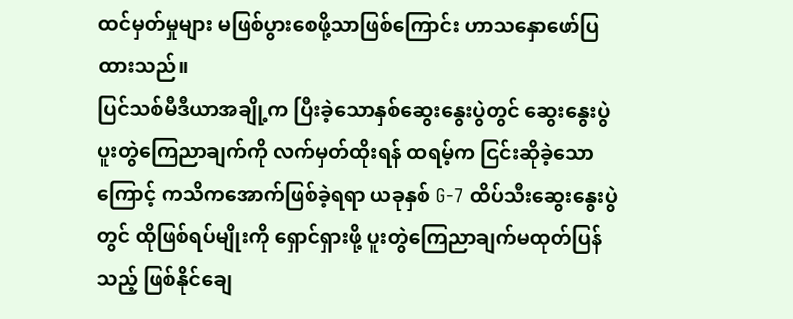ထင်မှတ်မှုများ မဖြစ်ပွားစေဖို့သာဖြစ်ကြောင်း ဟာသနှောဖော်ပြထားသည်။
ပြင်သစ်မီဒီယာအချို့က ပြီးခဲ့သောနှစ်ဆွေးနွေးပွဲတွင် ဆွေးနွေးပွဲပူးတွဲကြေညာချက်ကို လက်မှတ်ထိုးရန် ထရမ့်က ငြင်းဆိုခဲ့သောကြောင့် ကသိကအောက်ဖြစ်ခဲ့ရရာ ယခုနှစ် G-7 ထိပ်သီးဆွေးနွေးပွဲတွင် ထိုဖြစ်ရပ်မျိုးကို ရှောင်ရှားဖို့ ပူးတွဲကြေညာချက်မထုတ်ပြန်သည့် ဖြစ်နိုင်ချေ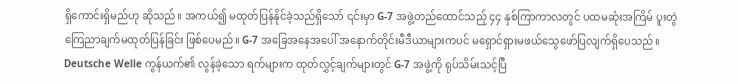ရှိကောင်းရှိမည်ဟု ဆိုသည်။ အကယ်၍ မထုတ်ပြန်နိုင်ခဲ့သည်ရှိသော် ၎င်းမှာ G-7 အဖွဲ့တည်ထောင်သည့် ၄၄ နှစ်ကြာကာလတွင် ပထမဆုံးအကြိမ် ပူးတွဲကြေညာချက်မထုတ်ပြန်ခြင်း ဖြစ်ပေမည်။ G-7 အခြေအနေအပေါ် အနောက်တိုင်းမီဒီယာများကပင် မရှောင်ရှားမဖယ်သွေဖော်ပြလျက်ရှိပေသည်။ Deutsche Welle ကွန်ယက်၏ လွန်ခဲ့သော ရက်များက ထုတ်လွှင့်ချက်များတွင် G-7 အဖွဲ့ကို ရုပ်သိမ်းသင့်ပြီ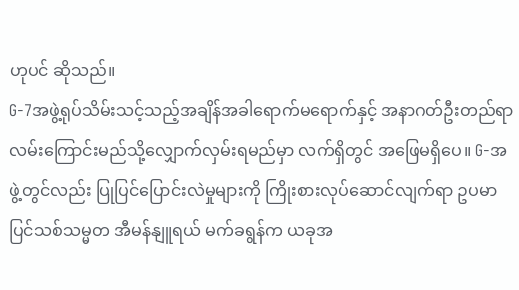ဟုပင် ဆိုသည်။
G-7အဖွဲ့ရုပ်သိမ်းသင့်သည့်အချိန်အခါရောက်မရောက်နှင့် အနာဂတ်ဦးတည်ရာလမ်းကြောင်းမည်သို့လျှောက်လှမ်းရမည်မှာ လက်ရှိတွင် အဖြေမရှိပေ။ G-အဖွဲ့တွင်လည်း ပြုပြင်ပြောင်းလဲမှုများကို ကြိုးစားလုပ်ဆောင်လျက်ရာ ဥပမာ ပြင်သစ်သမ္မတ အီမန်နျူရယ် မက်ခရွန်က ယခုအ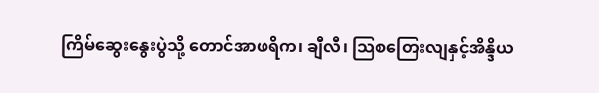ကြိမ်ဆွေးနွေးပွဲသို့ တောင်အာဖရိက၊ ချီလီ၊ သြစတြေးလျနှင့်အိန္ဒိယ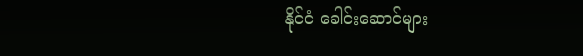နိုင်ငံ ခေါင်းဆောင်များ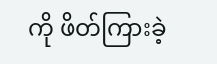ကို ဖိတ်ကြားခဲ့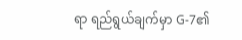ရာ ရည်ရွယ်ချက်မှာ G-7၏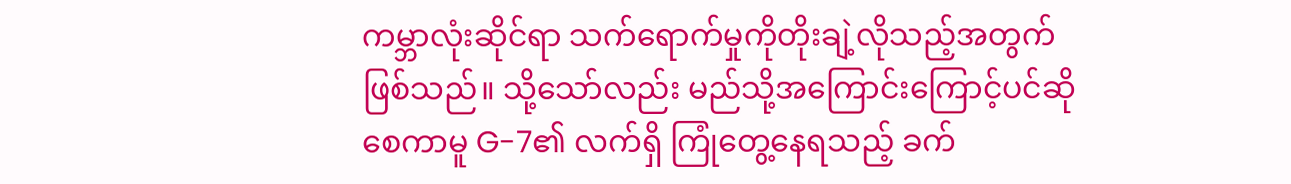ကမ္ဘာလုံးဆိုင်ရာ သက်ရောက်မှုကိုတိုးချဲ့လိုသည့်အတွက်ဖြစ်သည်။ သို့သော်လည်း မည်သို့အကြောင်းကြောင့်ပင်ဆိုစေကာမူ G-7၏ လက်ရှိ ကြုံတွေ့နေရသည့် ခက်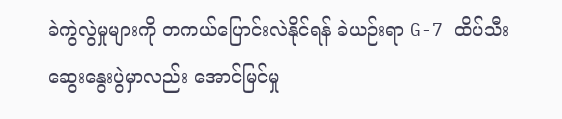ခဲကွဲလွဲမှုများကို တကယ်ပြောင်းလဲနိုင်ရန် ခဲယဉ်းရာ G-7 ထိပ်သီးဆွေးနွေးပွဲမှာလည်း အောင်မြင်မှု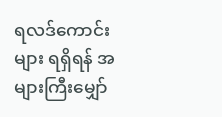ရလဒ်ကောင်းများ ရရှိရန် အများကြီးမျှော်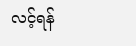လင့်ရန်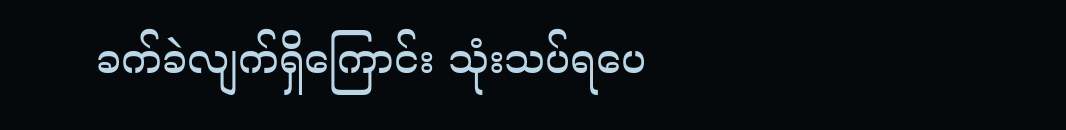ခက်ခဲလျက်ရှိကြောင်း သုံးသပ်ရပေ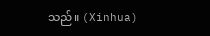သည်။ (Xinhua)